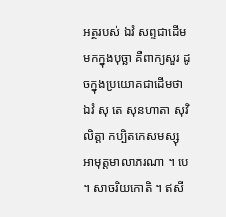អត្ថរបស់ ឯវំ សព្ទជាដើម
មកក្នុងបុច្ឆា គឺពាក្យសួរ ដូចក្នុងប្រយោគជាដើមថា ឯវំ សុ តេ សុនហាតា សុវិលិត្តា កប្បិតកេសមស្សុ អាមុត្តមាលាភរណា ។ បេ ។ សាចរិយកោតិ ។ ឥសី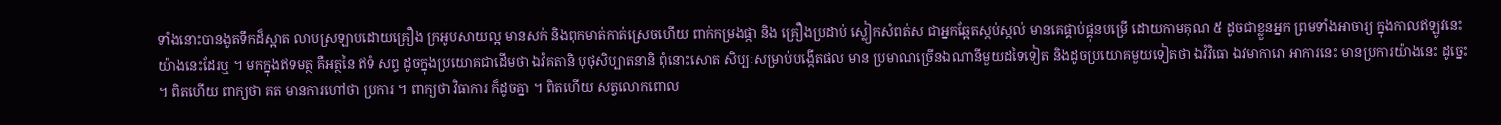ទាំងនោះបានងូតទឹកដ៏ស្អាត លាបស្រឡាបដោយគ្រឿង ក្រអូបសាយល្អ មានសក់ និងពុកមាត់កាត់ស្រេចហើយ ពាក់កម្រងផ្កា និង គ្រឿងប្រដាប់ ស្លៀកសំពត់ស ជាអ្នកឆ្អែតស្កប់ស្កល់ មានគេផ្គាប់ផ្គុនបម្រើ ដោយកាមគុណ ៥ ដូចជាខ្លួនអ្នក ព្រមទាំងអាចារ្យ ក្នុងកាលឥឡូវនេះ យ៉ាងនេះដែរឬ ។ មកក្នុងឥទមត្ថ គឺអត្ថនៃ ឥទំ សព្ទ ដូចក្នុងប្រយោគជាដើមថា ឯវំគតានិ បុថុសិប្បាតនានិ ពុំនោះសោត សិប្បៈសម្រាប់បង្កើតផល មាន ប្រមាណច្រើនឯណានីមួយដទៃទៀត និងដូចប្រយោគមួយទៀតថា ឯវំវិធោ ឯវមាការោ អាការនេះ មានប្រការយ៉ាងនេះ ដូច្នេះ ។ ពិតហើយ ពាក្យថា គត មានការហៅថា ប្រការ ។ ពាក្យថា វិធាការ ក៏ដូចគ្នា ។ ពិតហើយ សត្វលោកពោល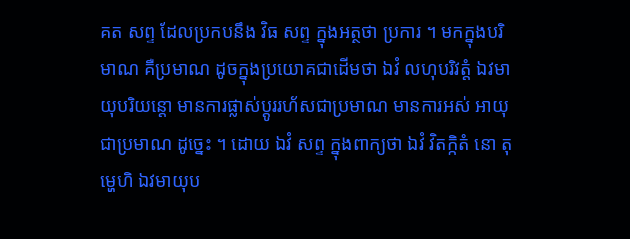គត សព្ទ ដែលប្រកបនឹង វិធ សព្ទ ក្នុងអត្ថថា ប្រការ ។ មកក្នុងបរិមាណ គឺប្រមាណ ដូចក្នុងប្រយោគជាដើមថា ឯវំ លហុបរិវត្តំ ឯវមាយុបរិយន្តោ មានការផ្លាស់ប្តូររហ័សជាប្រមាណ មានការអស់ អាយុជាប្រមាណ ដូច្នេះ ។ ដោយ ឯវំ សព្ទ ក្នុងពាក្យថា ឯវំ វិតក្កិតំ នោ តុម្ហេហិ ឯវមាយុប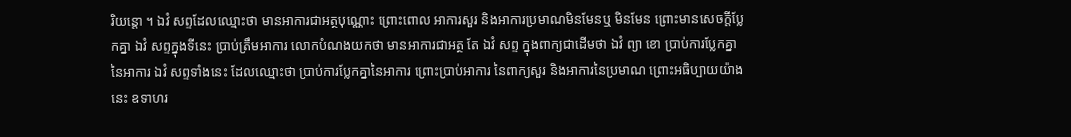រិយន្តោ ។ ឯវំ សព្ទដែលឈ្មោះថា មានអាការជាអត្ថបុណ្ណោះ ព្រោះពោល អាការសួរ និងអាការប្រមាណមិនមែនឬ មិនមែន ព្រោះមានសេចក្តីប្លែកគ្នា ឯវំ សព្ទក្នុងទីនេះ ប្រាប់ត្រឹមអាការ លោកបំណងយកថា មានអាការជាអត្ថ តែ ឯវំ សព្ទ ក្នុងពាក្យជាដើមថា ឯវំ ព្យា ខោ ប្រាប់ការប្លែកគ្នានៃអាការ ឯវំ សព្ទទាំងនេះ ដែលឈ្មោះថា ប្រាប់ការប្លែកគ្នានៃអាការ ព្រោះប្រាប់អាការ នៃពាក្យសួរ និងអាការនៃប្រមាណ ព្រោះអធិប្បាយយ៉ាងនេះ ឧទាហរ